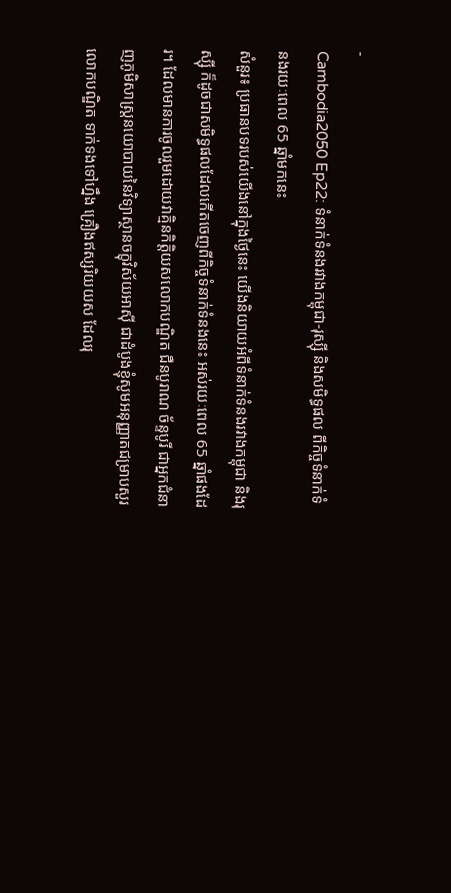-
Cambodia2050 Ep22: ទំនាក់ទំនងរវាងកម្ពុជា-រុស្ស៊ី និងសមិទ្ធផល ពីកិច្ចទំនាក់ទំនងរយៈពេល 65 ឆ្នាំមកនេះ
សំនួរ៖ ប្រធានបទរបស់យើងនៅក្នុងថ្ងៃនេះ យើងនិយាយអំពីទំនាក់ទំនងរវាងកម្ពុជា និងរុស្ស៊ី ក៏ដូចជាសមិទ្ធផលដែលកើតចេញពីកិច្ចទំនាក់ទំនងនេះ អស់រយៈពេល 65 ឆ្នាំផងដែរ។ ដែលមានការចូលរួមដោយវាគ្មិនកិត្តិយសលោកបណ្ឌិត ជឺនបូរាណ ច័ន្ទបូរី ជាអ្នកជំនាញភូមិសាស្ត្រនយោបាយនៃវិទ្យាស្ថានចក្ខុវិស័យអាស៊ី ជាដំបូងខ្ញុំសូមអនុញ្ញាតជម្រាបសួរលោកបណ្ឌិត ទាក់ទងទៅហ្នឹង គ្រឿងឥស្សរិយយស ដែលរុ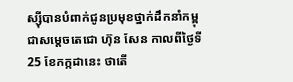ស្ស៊ីបានបំពាក់ជូនប្រមុខថ្នាក់ដឹកនាំកម្ពុជាសម្ដេចតេជោ ហ៊ុន សែន កាលពីថ្ងៃទី 25 ខែកក្កដានេះ ថាតើ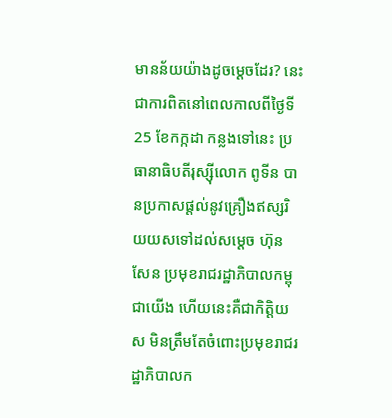មានន័យយ៉ាងដូចម្ដេចដែរ? នេះជាការពិតនៅពេលកាលពីថ្ងៃទី 25 ខែកក្កដា កន្លងទៅនេះ ប្រធានាធិបតីរុស្ស៊ីលោក ពូទីន បានប្រកាសផ្ដល់នូវគ្រឿងឥស្សរិយយសទៅដល់សម្ដេច ហ៊ុន សែន ប្រមុខរាជរដ្ឋាភិបាលកម្ពុជាយើង ហើយនេះគឺជាកិត្តិយស មិនត្រឹមតែចំពោះប្រមុខរាជរដ្ឋាភិបាលក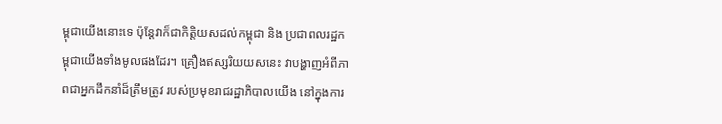ម្ពុជាយើងនោះទេ ប៉ុន្តែវាក៏ជាកិត្តិយសដល់កម្ពុជា និង ប្រជាពលរដ្ឋកម្ពុជាយើងទាំងមូលផងដែរ។ គ្រឿងឥស្សរិយយសនេះ វាបង្ហាញអំពីភាពជាអ្នកដឹកនាំដ៏ត្រឹមត្រូវ របស់ប្រមុខរាជរដ្ឋាភិបាលយើង នៅក្នុងការ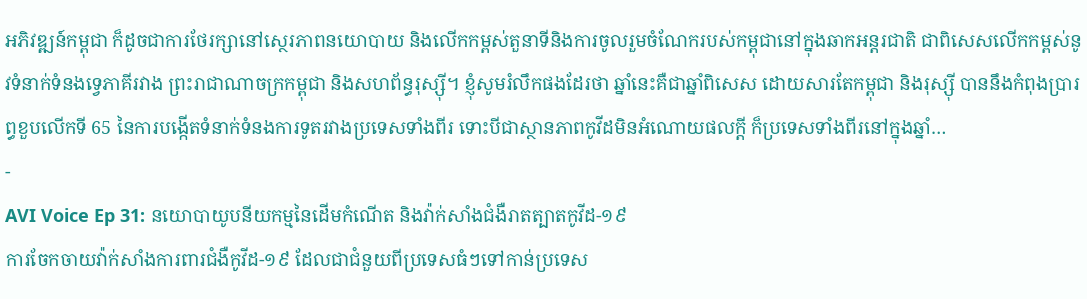អភិវឌ្ឍន៍កម្ពុជា ក៏ដូចជាការថែរក្សានៅស្ថេរភាពនយោបាយ និងលើកកម្ពស់តួនាទីនិងការចូលរួមចំណែករបស់កម្ពុជានៅក្នុងឆាកអន្តរជាតិ ជាពិសេសលើកកម្ពស់នូវទំនាក់ទំនងទ្វេភាគីរវាង ព្រះរាជាណាចក្រកម្ពុជា និងសហព័ន្ធរុស្ស៊ី។ ខ្ញុំសូមរំលឹកផងដែរថា ឆ្នាំនេះគឺជាឆ្នាំពិសេស ដោយសារតែកម្ពុជា និងរុស្ស៊ី បាននឹងកំពុងប្រារព្ធខួបលើកទី 65 នៃការបង្កើតទំនាក់ទំនងការទូតរវាងប្រទេសទាំងពីរ ទោះបីជាស្ថានភាពកូវីដមិនអំណោយផលក្តី ក៏ប្រទេសទាំងពីរនៅក្នុងឆ្នាំ…
-
AVI Voice Ep 31: នយោបាយូបនីយកម្មនៃដើមកំណើត និងវ៉ាក់សាំងជំងឺរាតត្បាតកូវីដ-១៩
ការចែកចាយវ៉ាក់សាំងការពារជំងឺកូវីដ-១៩ ដែលជាជំនួយពីប្រទេសធំៗទៅកាន់ប្រទេស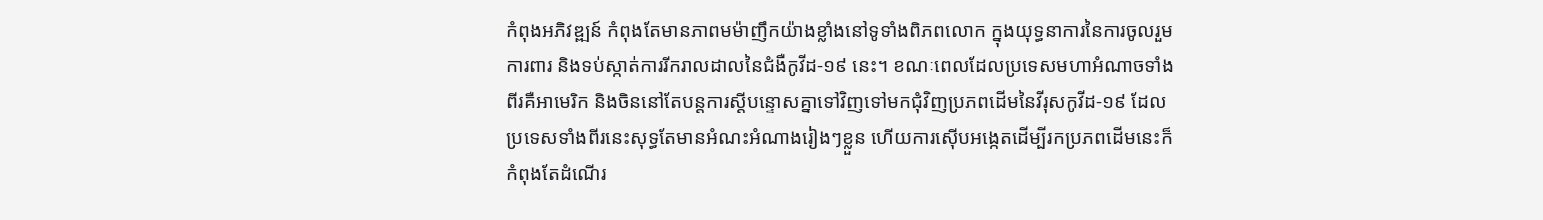កំពុងអភិវឌ្ឍន៍ កំពុងតែមានភាពមម៉ាញឹកយ៉ាងខ្លាំងនៅទូទាំងពិភពលោក ក្នុងយុទ្ធនាការនៃការចូលរួមការពារ និងទប់ស្កាត់ការរីករាលដាលនៃជំងឺកូវីដ-១៩ នេះ។ ខណៈពេលដែលប្រទេសមហាអំណាចទាំងពីរគឺអាមេរិក និងចិននៅតែបន្តការស្ដីបន្ទោសគ្នាទៅវិញទៅមកជុំវិញប្រភពដើមនៃវីរុសកូវីដ-១៩ ដែលប្រទេសទាំងពីរនេះសុទ្ធតែមានអំណះអំណាងរៀងៗខ្លួន ហើយការស៊ើបអង្កេតដើម្បីរកប្រភពដើមនេះក៏កំពុងតែដំណើរ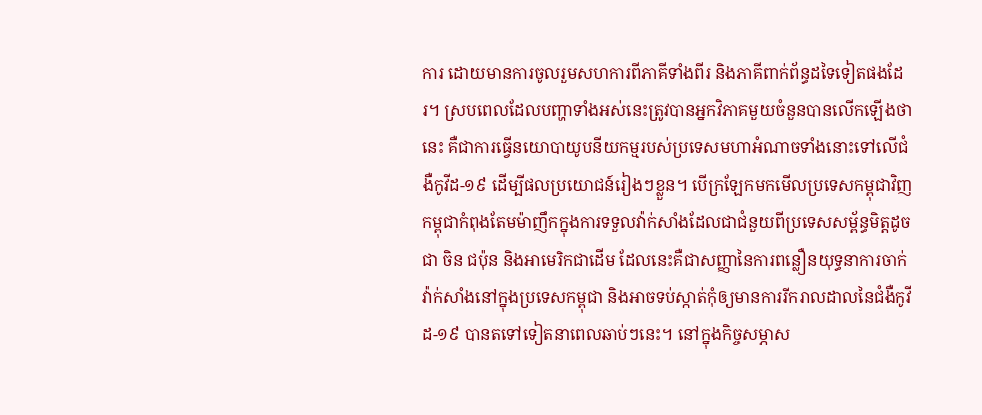ការ ដោយមានការចូលរួមសហការពីភាគីទាំងពីរ និងភាគីពាក់ព័ន្ធដទៃទៀតផងដែរ។ ស្របពេលដែលបញ្ហាទាំងអស់នេះត្រូវបានអ្នកវិភាគមួយចំនួនបានលើកឡើងថានេះ គឺជាការធ្វើនយោបាយូបនីយកម្មរបស់ប្រទេសមហាអំណាចទាំងនោះទៅលើជំងឺកូវីដ-១៩ ដើម្បីផលប្រយោជន៍រៀងៗខ្លួន។ បើក្រឡែកមកមើលប្រទេសកម្ពុជាវិញ កម្ពុជាកំពុងតែមម៉ាញឹកក្នុងការទទួលវ៉ាក់សាំងដែលជាជំនួយពីប្រទេសសម្ព័ន្ធមិត្តដូចជា ចិន ជប៉ុន និងអាមេរិកជាដើម ដែលនេះគឺជាសញ្ញានៃការពន្លឿនយុទ្ធនាការចាក់វ៉ាក់សាំងនៅក្នុងប្រទេសកម្ពុជា និងអាចទប់ស្កាត់កុំឲ្យមានការរីករាលដាលនៃជំងឺកូវីដ-១៩ បានតទៅទៀតនាពេលឆាប់ៗនេះ។ នៅក្នុងកិច្ចសម្ភាស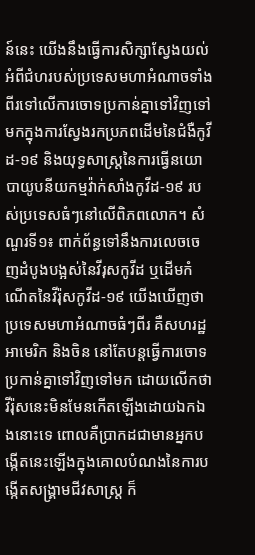ន៍នេះ យើងនឹងធ្វើការសិក្សាស្វែងយល់អំពីជំហរបស់ប្រទេសមហាអំណាចទាំងពីរទៅលើការចោទប្រកាន់គ្នាទៅវិញទៅមកក្នុងការស្វែងរកប្រភពដើមនៃជំងឺកូវីដ-១៩ និងយុទ្ធសាស្រ្តនៃការធ្វើនយោបាយូបនីយកម្មវ៉ាក់សាំងកូវីដ-១៩ របស់ប្រទេសធំៗនៅលើពិភពលោក។ សំណួរទី១៖ ពាក់ព័ន្ធទៅនឹងការលេចចេញដំបូងបង្អស់នៃវីរុសកូវីដ ឬដើមកំណើតនៃវីរ៉ុសកូវីដ-១៩ យើងឃើញថា ប្រទេសមហាអំណាចធំៗពីរ គឺសហរដ្ឋអាមេរិក និងចិន នៅតែបន្តធ្វើការចោទប្រកាន់គ្នាទៅវិញទៅមក ដោយលើកថា វីរ៉ុសនេះមិនមែនកើតឡើងដោយឯកឯងនោះទេ ពោលគឺប្រាកដជាមានអ្នកបង្កើតនេះឡើងក្នុងគោលបំណងនៃការបង្កើតសង្រ្គាមជីវសាស្ត្រ ក៏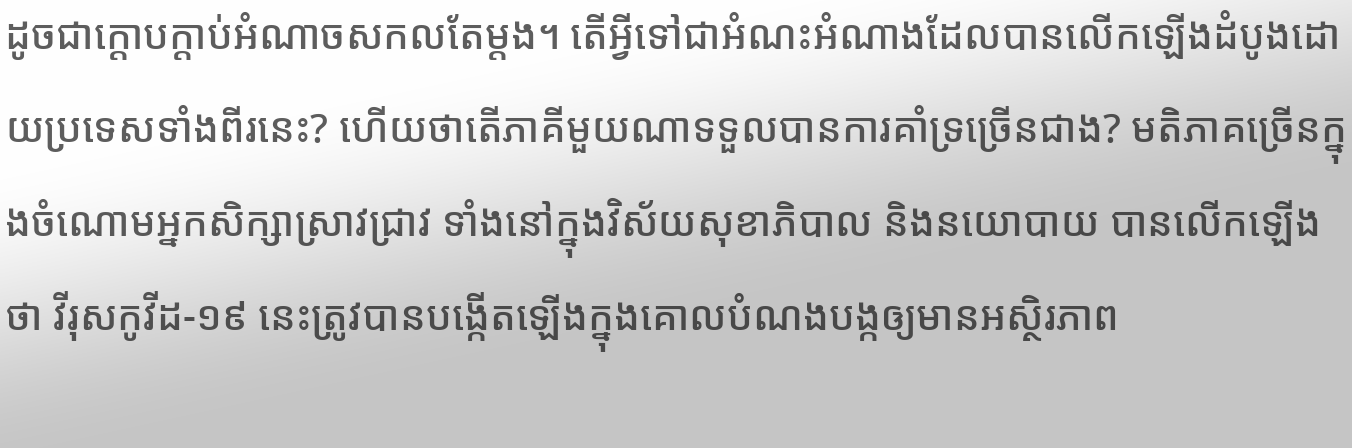ដូចជាក្តោបក្តាប់អំណាចសកលតែម្តង។ តើអ្វីទៅជាអំណះអំណាងដែលបានលើកឡើងដំបូងដោយប្រទេសទាំងពីរនេះ? ហើយថាតើភាគីមួយណាទទួលបានការគាំទ្រច្រើនជាង? មតិភាគច្រើនក្នុងចំណោមអ្នកសិក្សាស្រាវជ្រាវ ទាំងនៅក្នុងវិស័យសុខាភិបាល និងនយោបាយ បានលើកឡើងថា វីរុសកូវីដ-១៩ នេះត្រូវបានបង្កើតឡើងក្នុងគោលបំណងបង្កឲ្យមានអស្ថិរភាព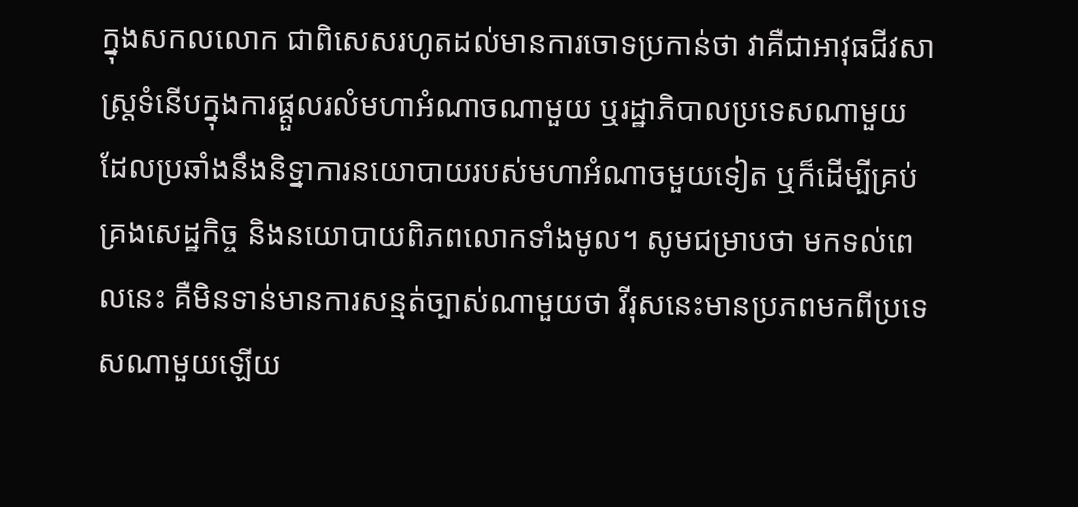ក្នុងសកលលោក ជាពិសេសរហូតដល់មានការចោទប្រកាន់ថា វាគឺជាអាវុធជីវសាស្រ្តទំនើបក្នុងការផ្តួលរលំមហាអំណាចណាមួយ ឬរដ្ឋាភិបាលប្រទេសណាមួយ ដែលប្រឆាំងនឹងនិទ្នាការនយោបាយរបស់មហាអំណាចមួយទៀត ឬក៏ដើម្បីគ្រប់គ្រងសេដ្ឋកិច្ច និងនយោបាយពិភពលោកទាំងមូល។ សូមជម្រាបថា មកទល់ពេលនេះ គឺមិនទាន់មានការសន្មត់ច្បាស់ណាមួយថា វីរុសនេះមានប្រភពមកពីប្រទេសណាមួយឡើយ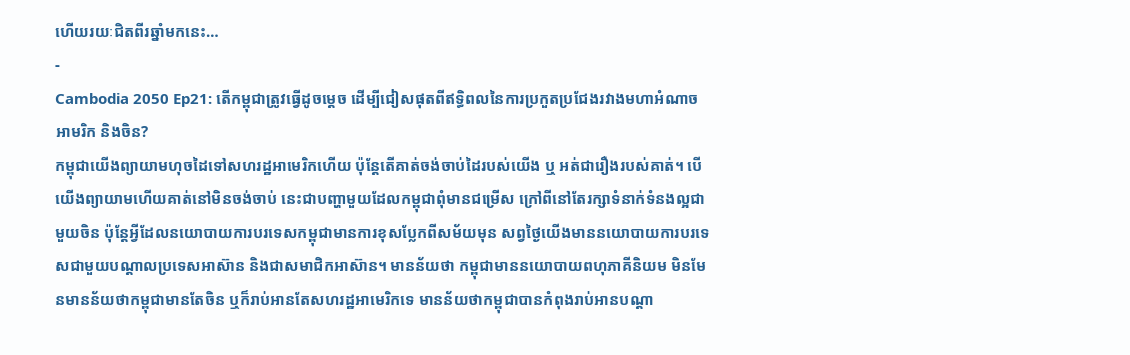ហើយរយៈជិតពីរឆ្នាំមកនេះ…
-
Cambodia 2050 Ep21: តើកម្ពុជាត្រូវធ្វើដូចម្ដេច ដើម្បីជៀសផុតពីឥទ្ធិពលនៃការប្រកួតប្រជែងរវាងមហាអំណាចអាមរិក និងចិន?
កម្ពុជាយើងព្យាយាមហុចដៃទៅសហរដ្ឋអាមេរិកហើយ ប៉ុន្តែតើគាត់ចង់ចាប់ដៃរបស់យើង ឬ អត់ជារឿងរបស់គាត់។ បើយើងព្យាយាមហើយគាត់នៅមិនចង់ចាប់ នេះជាបញ្ហាមួយដែលកម្ពុជាពុំមានជម្រើស ក្រៅពីនៅតែរក្សាទំនាក់ទំនងល្អជាមួយចិន ប៉ុន្តែអ្វីដែលនយោបាយការបរទេសកម្ពុជាមានការខុសប្លែកពីសម័យមុន សព្វថ្ងៃយើងមាននយោបាយការបរទេសជាមួយបណ្ដាលប្រទេសអាស៊ាន និងជាសមាជិកអាស៊ាន។ មានន័យថា កម្ពុជាមាននយោបាយពហុភាគីនិយម មិនមែនមានន័យថាកម្ពុជាមានតែចិន ឬក៏រាប់អានតែសហរដ្ឋអាមេរិកទេ មានន័យថាកម្ពុជាបានកំពុងរាប់អានបណ្ដា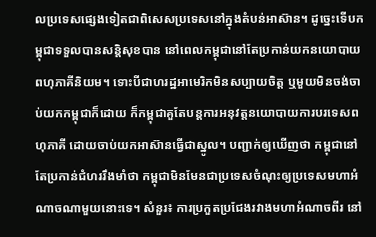លប្រទេសផ្សេងទៀតជាពិសេសប្រទេសនៅក្នុងតំបន់អាស៊ាន។ ដូច្នេះទើបកម្ពុជាទទួលបានសន្តិសុខបាន នៅពេលកម្ពុជានៅតែប្រកាន់យកនយោបាយពហុភាគីនិយម។ ទោះបីជាហរដ្ឋអាមេរិកមិនសប្បាយចិត្ដ ឬមួយមិនចង់ចាប់យកកម្ពុជាក៏ដោយ ក៏កម្ពុជាគួតែបន្តការអនុវត្តនយោបាយការបរទេសពហុភាគី ដោយចាប់យកអាស៊ានធ្វើជាស្នូល។ បញ្ជាក់ឲ្យឃើញថា កម្ពុជានៅតែប្រកាន់ជំហររឹងមាំថា កម្ពុជាមិនមែនជាប្រទេសចំណុះឲ្យប្រទេសមហាអំណាចណាមួយនោះទេ។ សំនួរ៖ ការប្រកួតប្រជែងរវាងមហាអំណាចពីរ នៅ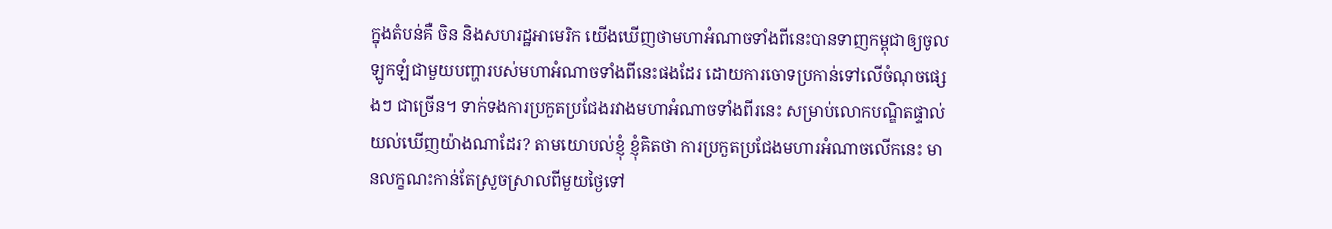ក្នុងតំបន់គឺ ចិន និងសហរដ្ឋអាមេរិក យើងឃើញថាមហាអំណាចទាំងពីនេះបានទាញកម្ពុជាឲ្យចូលឡូកឡំជាមួយបញ្ហារបស់មហាអំណាចទាំងពីនេះផងដែរ ដោយការចោទប្រកាន់ទៅលើចំណុចផ្សេងៗ ជាច្រើន។ ទាក់ទងការប្រកួតប្រជែងរវាងមហាអំណាចទាំងពីរនេះ សម្រាប់លោកបណ្ឌិតផ្ទាល់យល់ឃើញយ៉ាងណាដែរ? តាមយោបល់ខ្ញុំ ខ្ញុំគិតថា ការប្រកួតប្រជែងមហារអំណាចលើកនេះ មានលក្ខណះកាន់តែស្រួចស្រាលពីមួយថ្ងៃទៅ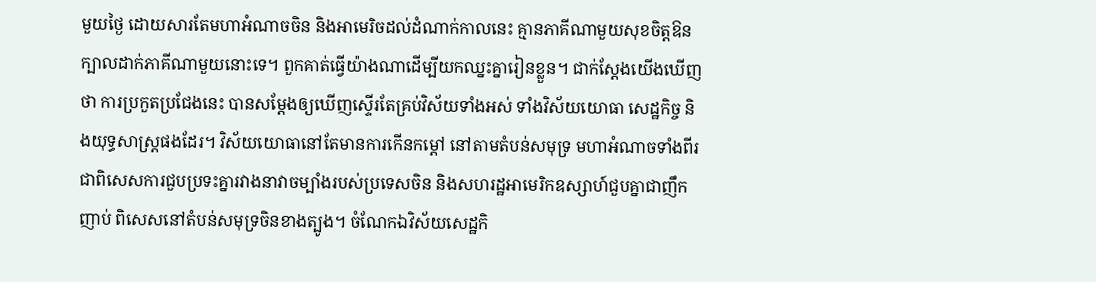មួយថ្ងៃ ដោយសារតែមហាអំណាចចិន និងអាមេរិចដល់ដំណាក់កាលនេះ គ្មានភាគីណាមួយសុខចិត្ដឱនក្បាលដាក់ភាគីណាមួយនោះទេ។ ពួកគាត់ធ្វើយ៉ាងណាដើម្បីយកឈ្នះគ្នារៀនខ្លួន។ ជាក់ស្ដែងយើងឃើញថា ការប្រកួតប្រជែងនេះ បានសម្ដែងឲ្យឃើញស្ទើរតែគ្រប់វិស័យទាំងអស់ ទាំងវិស័យយោធា សេដ្ឋកិច្ច និងយុទ្ធសាស្ត្រផងដែរ។ វិស័យយោធានៅតែមានការកើនកម្ដៅ នៅតាមតំបន់សមុទ្រ មហាអំណាចទាំងពីរ ជាពិសេសការជួបប្រទះគ្នារវាងនាវាចម្បាំងរបស់ប្រទេសចិន និងសហរដ្ឋអាមេរិកឧស្សាហ៍ជួបគ្នាជាញឹកញាប់ ពិសេសនៅតំបន់សមុទ្រចិនខាងត្បូង។ ចំណែកឯវិស័យសេដ្ឋកិ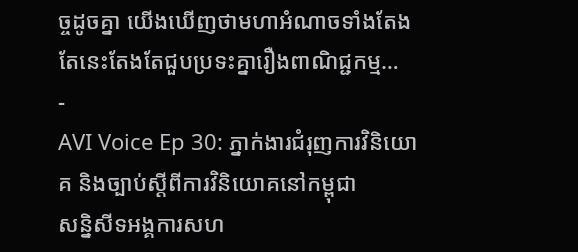ច្ចដូចគ្នា យើងឃើញថាមហាអំណាចទាំងតែងតែនេះតែងតែជួបប្រទះគ្នារឿងពាណិជ្ជកម្ម…
-
AVI Voice Ep 30: ភ្នាក់ងារជំរុញការវិនិយោគ និងច្បាប់ស្ដីពីការវិនិយោគនៅកម្ពុជា
សន្និសីទអង្គការសហ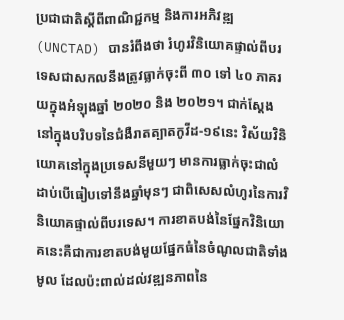ប្រជាជាតិស្ដីពីពាណិជ្ជកម្ម និងការអភិវឌ្ឍ (UNCTAD) បានរំពឹងថា រំហូរវិនិយោគផ្ទាល់ពីបរទេសជាសកលនឹងត្រូវធ្លាក់ចុះពី ៣០ ទៅ ៤០ ភាគរយក្នុងអំឡុងឆ្នាំ ២០២០ និង ២០២១។ ជាក់ស្តែង នៅក្នុងបរិបទនៃជំងឺរាតត្បាតកូវីដ-១៩នេះ វិស័យវិនិយោគនៅក្នុងប្រទេសនីមួយៗ មានការធ្លាក់ចុះជាលំដាប់បើធៀបទៅនឹងឆ្នាំមុនៗ ជាពិសេសលំហូរនៃការវិនិយោគផ្ទាល់ពីបរទេស។ ការខាតបង់នៃផ្នែកវិនិយោគនេះគឺជាការខាតបង់មួយផ្នែកធំនៃចំណូលជាតិទាំងមូល ដែលប៉ះពាល់ដល់វឌ្ឍនភាពនៃ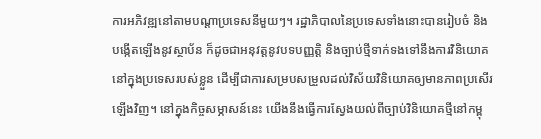ការអភិវឌ្ឍនៅតាមបណ្ដាប្រទេសនីមួយៗ។ រដ្ឋាភិបាលនៃប្រទេសទាំងនោះបានរៀបចំ និងបង្កើតឡើងនូវស្ថាប័ន ក៏ដូចជាអនុវត្តនូវបទបញ្ញត្តិ និងច្បាប់ថ្មីទាក់ទងទៅនឹងការវិនិយោគនៅក្នុងប្រទេសរបស់ខ្លួន ដើម្បីជាការសម្របសម្រួលដល់វិស័យវិនិយោគឲ្យមានភាពប្រសើរឡើងវិញ។ នៅក្នុងកិច្ចសម្ភាសន៍នេះ យើងនឹងធ្វើការស្វែងយល់ពីច្បាប់វិនិយោគថ្មីនៅកម្ពុ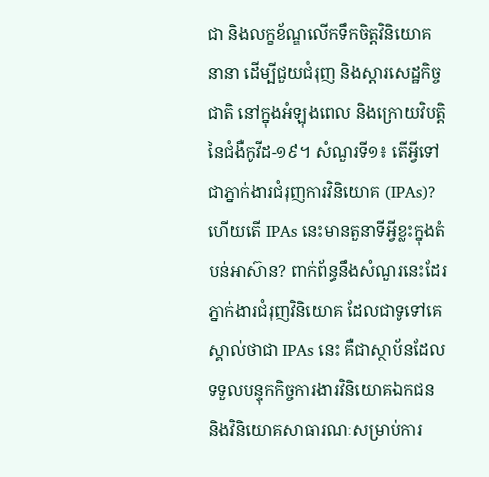ជា និងលក្ខខ័ណ្ឌលើកទឹកចិត្តវិនិយោគនានា ដើម្បីជួយជំរុញ និងស្ដារសេដ្ឋកិច្ចជាតិ នៅក្នុងអំឡុងពេល និងក្រោយវិបត្តិនៃជំងឺកូវីដ-១៩។ សំណួរទី១៖ តើអ្វីទៅជាភ្នាក់ងារជំរុញការវិនិយោគ (IPAs)? ហើយតើ IPAs នេះមានតួនាទីអ្វីខ្លះក្នុងតំបន់អាស៊ាន? ពាក់ព័ន្ធនឹងសំណួរនេះដែរ ភ្នាក់ងារជំរុញវិនិយោគ ដែលជាទូទៅគេស្គាល់ថាជា IPAs នេះ គឺជាស្ថាប័នដែលទទួលបន្ទុកកិច្ចការងារវិនិយោគឯកជន និងវិនិយោគសាធារណៈសម្រាប់ការ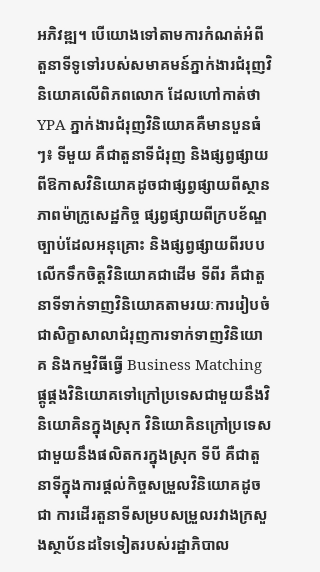អភិវឌ្ឍ។ បើយោងទៅតាមការកំណត់អំពីតួនាទីទូទៅរបស់សមាគមន៍ភ្នាក់ងារជំរុញវិនិយោគលើពិភពលោក ដែលហៅកាត់ថា YPA ភ្នាក់ងារជំរុញវិនិយោគគឺមានបួនធំៗ៖ ទីមួយ គឺជាតួនាទីជំរុញ និងផ្សព្វផ្សាយពីឱកាសវិនិយោគដូចជាផ្សព្វផ្សាយពីស្ថានភាពម៉ាក្រូសេដ្ឋកិច្ច ផ្សព្វផ្សាយពីក្របខ័ណ្ឌច្បាប់ដែលអនុគ្រោះ និងផ្សព្វផ្សាយពីរបបលើកទឹកចិត្តវិនិយោគជាដើម ទីពីរ គឺជាតួនាទីទាក់ទាញវិនិយោគតាមរយៈការរៀបចំជាសិក្ខាសាលាជំរុញការទាក់ទាញវិនិយោគ និងកម្មវិធីធ្វើ Business Matching ផ្គូផ្គងវិនិយោគទៅក្រៅប្រទេសជាមួយនឹងវិនិយោគិនក្នុងស្រុក វិនិយោគិនក្រៅប្រទេសជាមួយនឹងផលិតករក្នុងស្រុក ទីបី គឺជាតួនាទីក្នុងការផ្តល់កិច្ចសម្រួលវិនិយោគដូចជា ការដើរតួនាទីសម្របសម្រួលរវាងក្រសួងស្ថាប័នដទៃទៀតរបស់រដ្ឋាភិបាល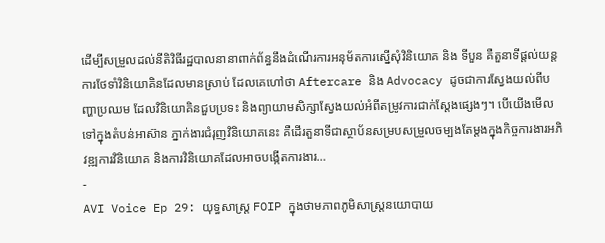ដើម្បីសម្រួលដល់នីតិវិធីរដ្ឋបាលនានាពាក់ព័ន្ធនឹងដំណើរការអនុម័តការស្នើសុំវិនិយោគ និង ទីបួន គឺតួនាទីផ្ដល់យន្តការថែទាំវិនិយោគិនដែលមានស្រាប់ ដែលគេហៅថា Aftercare និង Advocacy ដូចជាការស្វែងយល់ពីបញ្ហាប្រឈម ដែលវិនិយោគិនជួបប្រទះ និងព្យាយាមសិក្សាស្វែងយល់អំពីតម្រូវការជាក់ស្តែងផ្សេងៗ។ បើយើងមើលទៅក្នុងតំបន់អាស៊ាន ភ្នាក់ងារជំរុញវិនិយោគនេះ គឺដើរតួនាទីជាស្ថាប័នសម្របសម្រួលចម្បងតែម្ដងក្នុងកិច្ចការងារអភិវឌ្ឍការវិនិយោគ និងការវិនិយោគដែលអាចបង្កើតការងារ…
-
AVI Voice Ep 29: យុទ្ធសាស្រ្ត FOIP ក្នុងថាមភាពភូមិសាស្ត្រនយោបាយ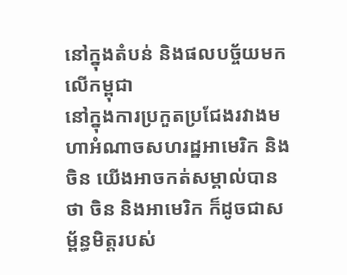នៅក្នុងតំបន់ និងផលបច្ច័យមកលើកម្ពុជា
នៅក្នុងការប្រកួតប្រជែងរវាងមហាអំណាចសហរដ្ឋអាមេរិក និងចិន យើងអាចកត់សម្គាល់បានថា ចិន និងអាមេរិក ក៏ដូចជាសម្ព័ន្ធមិត្តរបស់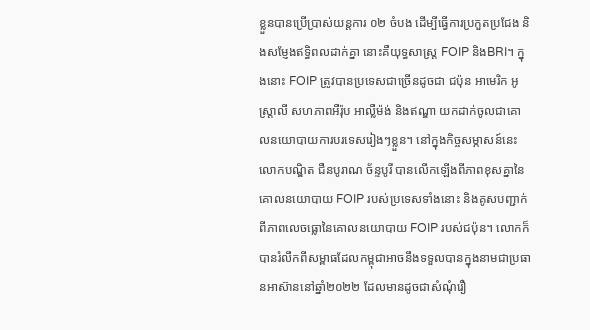ខ្លួនបានប្រើប្រាស់យន្តការ ០២ ចំបង ដើម្បីធ្វើការប្រកួតប្រជែង និងសម្ញែងឥទ្ធិពលដាក់គ្នា នោះគឺយុទ្ធសាស្រ្ត FOIP និងBRI។ ក្នុងនោះ FOIP ត្រូវបានប្រទេសជាច្រើនដូចជា ជប៉ុន អាមេរិក អូស្រ្តាលី សហភាពអឺរ៉ុប អាល្លឺម៉ង់ និងឥណ្ឌា យកដាក់ចូលជាគោលនយោបាយការបរទេសរៀងៗខ្លួន។ នៅក្នុងកិច្ចសម្ភាសន៍នេះ លោកបណ្ឌិត ជឺនបូរាណ ច័ន្ទបូរី បានលើកឡើងពីភាពខុសគ្នានៃគោលនយោបាយ FOIP របស់ប្រទេសទាំងនោះ និងគូសបញ្ជាក់ពីភាពលេចធ្លោនៃគោលនយោបាយ FOIP របស់ជប៉ុន។ លោកក៏បានរំលឹកពីសម្ពាធដែលកម្ពុជាអាចនឹងទទួលបានក្នុងនាមជាប្រធានអាស៊ាននៅឆ្នាំ២០២២ ដែលមានដូចជាសំណុំរឿ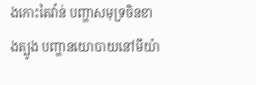ងកោះតៃវ៉ាន់ បញ្ហាសមុទ្រចិនខាងត្បូង បញ្ហានយោបាយនៅមីយ៉ា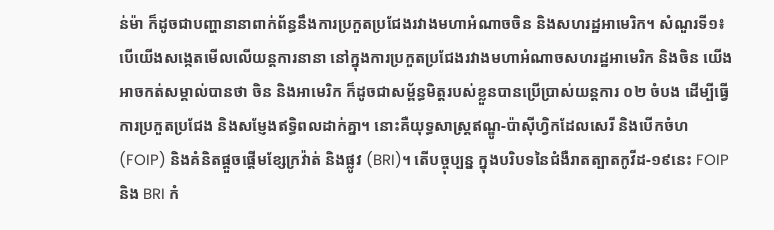ន់ម៉ា ក៏ដូចជាបញ្ហានានាពាក់ព័ន្ធនឹងការប្រកួតប្រជែងរវាងមហាអំណាចចិន និងសហរដ្ឋអាមេរិក។ សំណួរទី១៖ បើយើងសង្កេតមើលលើយន្តការនានា នៅក្នុងការប្រកួតប្រជែងរវាងមហាអំណាចសហរដ្ឋអាមេរិក និងចិន យើងអាចកត់សម្គាល់បានថា ចិន និងអាមេរិក ក៏ដូចជាសម្ព័ន្ធមិត្តរបស់ខ្លួនបានប្រើប្រាស់យន្តការ ០២ ចំបង ដើម្បីធ្វើការប្រកួតប្រជែង និងសម្ញែងឥទ្ធិពលដាក់គ្នា។ នោះគឺយុទ្ធសាស្រ្តឥណ្ឌូ-ប៉ាស៊ីហ្វិកដែលសេរី និងបើកចំហ (FOIP) និងគំនិតផ្តួចផ្តើមខ្សែក្រវ៉ាត់ និងផ្លូវ (BRI)។ តើបច្ចុប្បន្ន ក្នុងបរិបទនៃជំងឺរាតត្បាតកូវីដ-១៩នេះ FOIP និង BRI កំ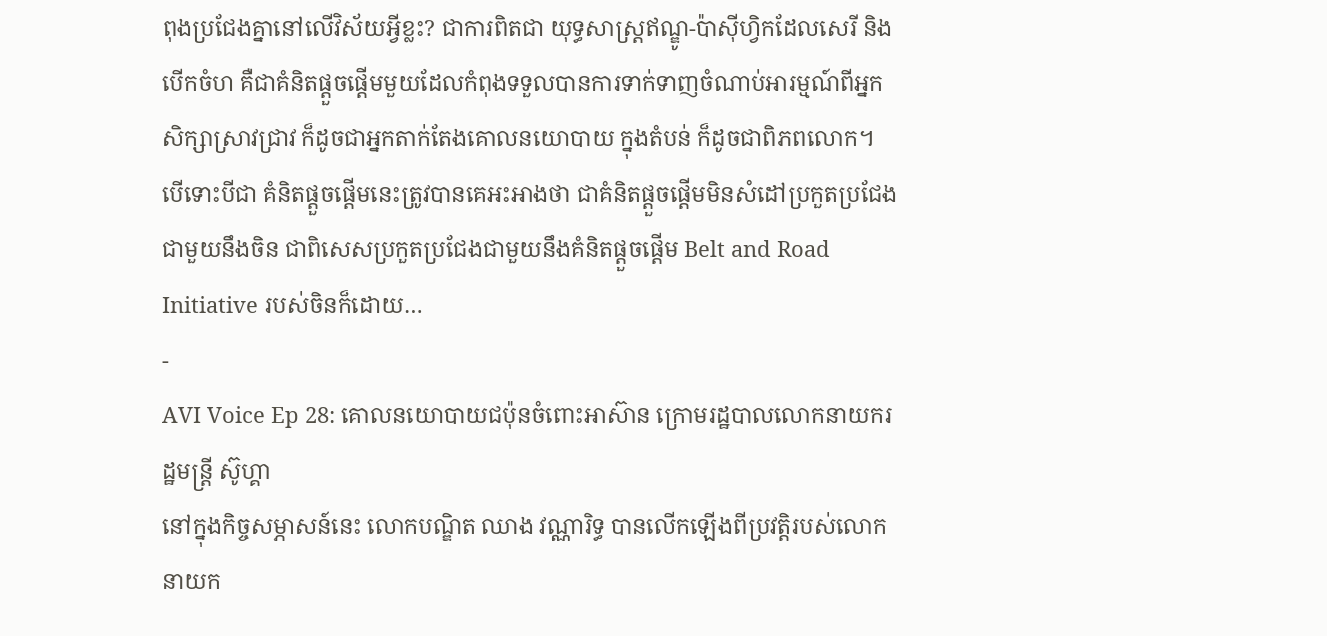ពុងប្រជែងគ្នានៅលើវិស័យអ្វីខ្លះ? ជាការពិតជា យុទ្ធសាស្ត្រឥណ្ឌូ-ប៉ាស៊ីហ្វិកដែលសេរី និងបើកចំហ គឺជាគំនិតផ្ដួចផ្ដើមមួយដែលកំពុងទទួលបានការទាក់ទាញចំណាប់អារម្មណ៍ពីអ្នកសិក្សាស្រាវជ្រាវ ក៏ដូចជាអ្នកតាក់តែងគោលនយោបាយ ក្នុងតំបន់ ក៏ដូចជាពិភពលោក។ បើទោះបីជា គំនិតផ្តួចផ្តើមនេះត្រូវបានគេអះអាងថា ជាគំនិតផ្ដួចផ្ដើមមិនសំដៅប្រកួតប្រជែងជាមួយនឹងចិន ជាពិសេសប្រកួតប្រជែងជាមួយនឹងគំនិតផ្ដួចផ្ដើម Belt and Road Initiative របស់ចិនក៏ដោយ…
-
AVI Voice Ep 28: គោលនយោបាយជប៉ុនចំពោះអាស៊ាន ក្រោមរដ្ឋបាលលោកនាយករដ្ឋមន្រ្តី ស៊ូហ្គា
នៅក្នុងកិច្ចសម្ភាសន៍នេះ លោកបណ្ឌិត ឈាង វណ្ណារិទ្ធ បានលើកឡើងពីប្រវត្តិរបស់លោកនាយក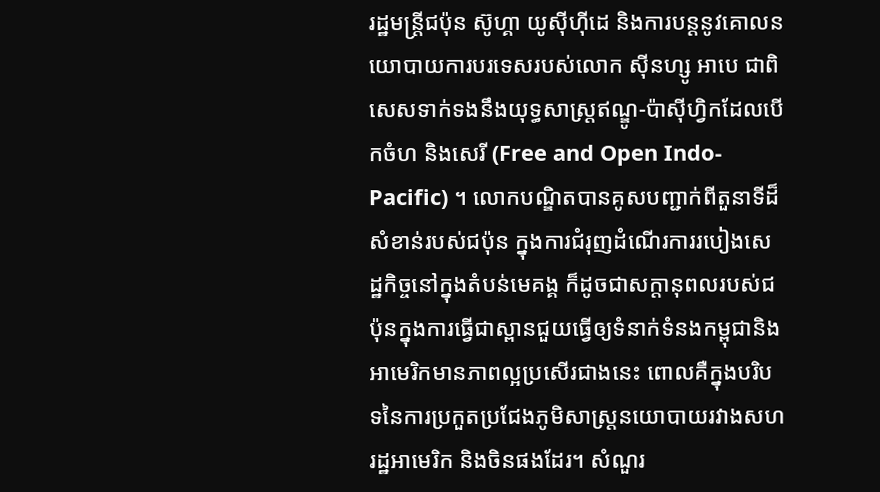រដ្ឋមន្ត្រីជប៉ុន ស៊ូហ្គា យូស៊ីហ៊ីដេ និងការបន្តនូវគោលនយោបាយការបរទេសរបស់លោក ស៊ីនហ្សូ អាបេ ជាពិសេសទាក់ទងនឹងយុទ្ធសាស្ត្រឥណ្ឌូ-ប៉ាស៊ីហ្វិកដែលបើកចំហ និងសេរី (Free and Open Indo-Pacific) ។ លោកបណ្ឌិតបានគូសបញ្ជាក់ពីតួនាទីដ៏សំខាន់របស់ជប៉ុន ក្នុងការជំរុញដំណើរការរបៀងសេដ្ឋកិច្ចនៅក្នុងតំបន់មេគង្គ ក៏ដូចជាសក្ដានុពលរបស់ជប៉ុនក្នុងការធ្វើជាស្ពានជួយធ្វើឲ្យទំនាក់ទំនងកម្ពុជានិងអាមេរិកមានភាពល្អប្រសើរជាងនេះ ពោលគឺក្នុងបរិបទនៃការប្រកួតប្រជែងភូមិសាស្រ្តនយោបាយរវាងសហរដ្ឋអាមេរិក និងចិនផងដែរ។ សំណួរ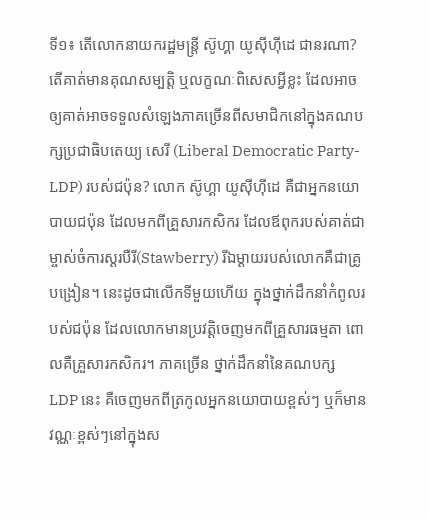ទី១៖ តើលោកនាយករដ្ឋមន្រ្តី ស៊ូហ្គា យូស៊ីហ៊ីដេ ជានរណា? តើគាត់មានគុណសម្បតិ្ត ឬលក្ខណៈពិសេសអ្វីខ្លះ ដែលអាចឲ្យគាត់អាចទទួលសំឡេងភាគច្រើនពីសមាជិកនៅក្នុងគណបក្សប្រជាធិបតេយ្យ សេរី (Liberal Democratic Party-LDP) របស់ជប៉ុន? លោក ស៊ូហ្គា យូស៊ីហ៊ីដេ គឺជាអ្នកនយោបាយជប៉ុន ដែលមកពីគ្រួសារកសិករ ដែលឪពុករបស់គាត់ជាម្ចាស់ចំការស្តរបឺរី(Stawberry) រីឯម្តាយរបស់លោកគឺជាគ្រូបង្រៀន។ នេះដូចជាលើកទីមួយហើយ ក្នុងថ្នាក់ដឹកនាំកំពូលរបស់ជប៉ុន ដែលលោកមានប្រវត្តិចេញមកពីគ្រួសារធម្មតា ពោលគឺគ្រួសារកសិករ។ ភាគច្រើន ថ្នាក់ដឹកនាំនៃគណបក្ស LDP នេះ គឺចេញមកពីត្រកូលអ្នកនយោបាយខ្ពស់ៗ ឬក៏មានវណ្ណៈខ្ពស់ៗនៅក្នុងស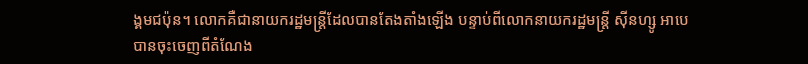ង្គមជប៉ុន។ លោកគឺជានាយករដ្ឋមន្ត្រីដែលបានតែងតាំងឡើង បន្ទាប់ពីលោកនាយករដ្ឋមន្រ្តី ស៊ីនហ្សូ អាបេបានចុះចេញពីតំណែង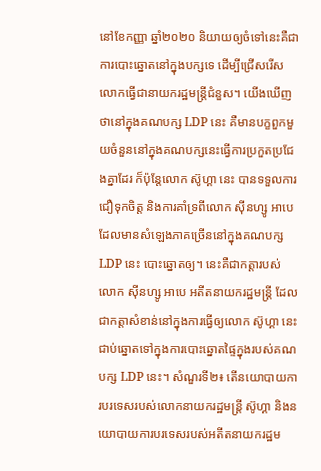នៅខែកញ្ញា ឆ្នាំ២០២០ និយាយឲ្យចំទៅនេះគឺជាការបោះឆ្នោតនៅក្នុងបក្សទេ ដើម្បីជ្រើសរើសលោកធ្វើជានាយករដ្ឋមន្ត្រីជំនួស។ យើងឃើញថានៅក្នុងគណបក្ស LDP នេះ គឺមានបក្ខពួកមួយចំនួននៅក្នុងគណបក្សនេះធ្វើការប្រកួតប្រជែងគ្នាដែរ ក៏ប៉ុន្តែលោក ស៊ូហ្គា នេះ បានទទួលការជឿទុកចិត្ត និងការគាំទ្រពីលោក ស៊ីនហ្សូ អាបេ ដែលមានសំឡេងភាគច្រើននៅក្នុងគណបក្ស LDP នេះ បោះឆ្នោតឲ្យ។ នេះគឺជាកត្តារបស់លោក ស៊ីនហ្សូ អាបេ អតីតនាយករដ្ឋមន្ត្រី ដែលជាកត្តាសំខាន់នៅក្នុងការធ្វើឲ្យលោក ស៊ូហ្គា នេះ ជាប់ឆ្នោតទៅក្នុងការបោះឆ្នោតផ្ទៃក្នុងរបស់គណបក្ស LDP នេះ។ សំណួរទី២៖ តើនយោបាយការបរទេសរបស់លោកនាយករដ្ឋមន្រ្តី ស៊ូហ្គា និងនយោបាយការបរទេសរបស់អតីតនាយករដ្ឋម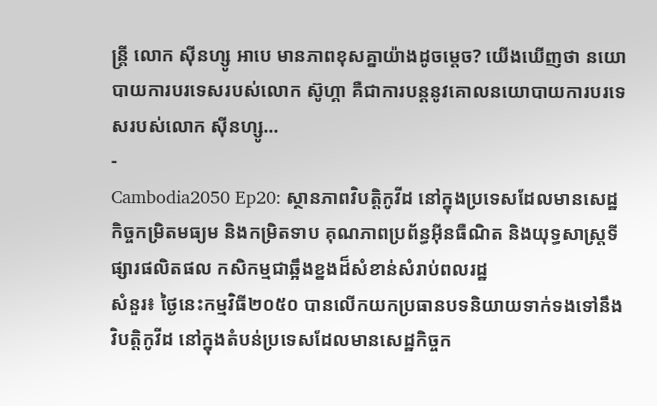ន្រ្តី លោក ស៊ីនហ្សូ អាបេ មានភាពខុសគ្នាយ៉ាងដូចម្តេច? យើងឃើញថា នយោបាយការបរទេសរបស់លោក ស៊ូហ្គា គឺជាការបន្តនូវគោលនយោបាយការបរទេសរបស់លោក ស៊ីនហ្សូ…
-
Cambodia2050 Ep20: ស្ថានភាពវិបត្តិកូវីដ នៅក្នុងប្រទេសដែលមានសេដ្ឋកិច្ចកម្រិតមធ្យម និងកម្រិតទាប គុណភាពប្រព័ន្ធអុីនធឺណិត និងយុទ្ធសាស្ត្រទីផ្សារផលិតផល កសិកម្មជាឆ្អឹងខ្នងដ៏សំខាន់សំរាប់ពលរដ្ឋ
សំនួរ៖ ថ្ងៃនេះកម្មវិធី២០៥០ បានលើកយកប្រធានបទនិយាយទាក់ទងទៅនឹងវិបត្តិកូវីដ នៅក្នុងតំបន់ប្រទេសដែលមានសេដ្ឋកិច្ចក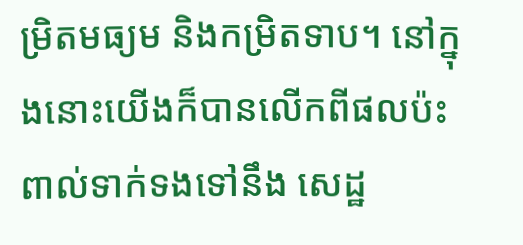ម្រិតមធ្យម និងកម្រិតទាប។ នៅក្នុងនោះយើងក៏បានលើកពីផលប៉ះពាល់ទាក់ទងទៅនឹង សេដ្ឋ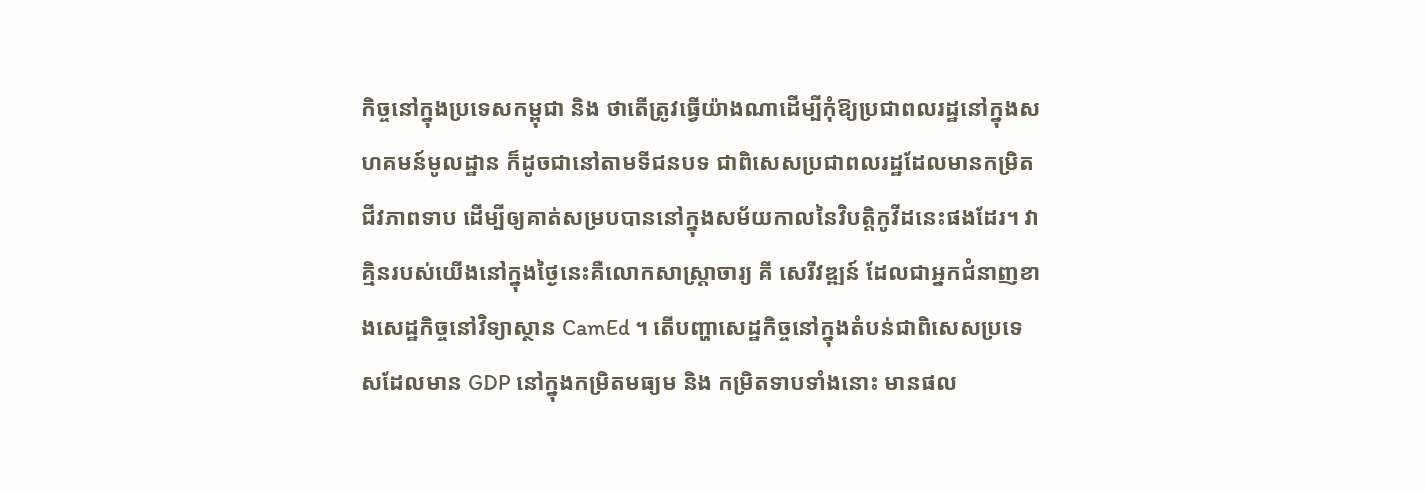កិច្ចនៅក្នុងប្រទេសកម្ពុជា និង ថាតើត្រូវធ្វើយ៉ាងណាដើម្បីកុំឱ្យប្រជាពលរដ្ឋនៅក្នុងសហគមន៍មូលដ្ឋាន ក៏ដូចជានៅតាមទីជនបទ ជាពិសេសប្រជាពលរដ្ឋដែលមានកម្រិតជីវភាពទាប ដើម្បីឲ្យគាត់សម្របបាននៅក្នុងសម័យកាលនៃវិបត្តិកូវីដនេះផងដែរ។ វាគ្មិនរបស់យើងនៅក្នុងថ្ងៃនេះគឺលោកសាស្ត្រាចារ្យ គី សេរីវឌ្ឍន៍ ដែលជាអ្នកជំនាញខាងសេដ្ឋកិច្ចនៅវិទ្យាស្ថាន CamEd ។ តើបញ្ហាសេដ្ឋកិច្ចនៅក្នុងតំបន់ជាពិសេសប្រទេសដែលមាន GDP នៅក្នុងកម្រិតមធ្យម និង កម្រិតទាបទាំងនោះ មានផល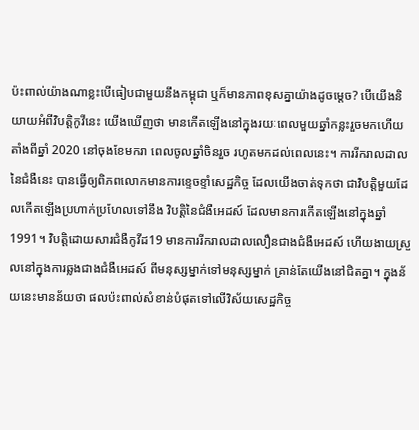ប៉ះពាល់យ៉ាងណាខ្លះបើធៀបជាមួយនឹងកម្ពុជា ឬក៏មានភាពខុសគ្នាយ៉ាងដូចម្ដេច? បើយើងនិយាយអំពីវិបត្តិកូវីនេះ យើងឃើញថា មានកើតឡើងនៅក្នុងរយៈពេលមួយឆ្នាំកន្លះរួចមកហើយ តាំងពីឆ្នាំ 2020 នៅចុងខែមករា ពេលចូលឆ្នាំចិនរួច រហូតមកដល់ពេលនេះ។ ការរីករាលដាលនៃជំងឺនេះ បានធ្វើឲ្យពិភពលោកមានការខ្ទេចខ្ទាំសេដ្ឋកិច្ច ដែលយើងចាត់ទុកថា ជាវិបត្តិមួយដែលកើតឡើងប្រហាក់ប្រហែលទៅនឹង វិបត្តិនៃជំងឺអេដស៍ ដែលមានការកើតឡើងនៅក្នុងឆ្នាំ 1991។ វិបត្តិដោយសារជំងឺកូវីដ19 មានការរីករាលដាលលឿនជាងជំងឺអេដស៍ ហើយងាយស្រួលនៅក្នុងការឆ្លងជាងជំងឺអេដស៍ ពីមនុស្សម្នាក់ទៅមនុស្សម្នាក់ គ្រាន់តែយើងនៅជិតគ្នា។ ក្នុងន័យនេះមានន័យថា ផលប៉ះពាល់សំខាន់បំផុតទៅលើវិស័យសេដ្ឋកិច្ច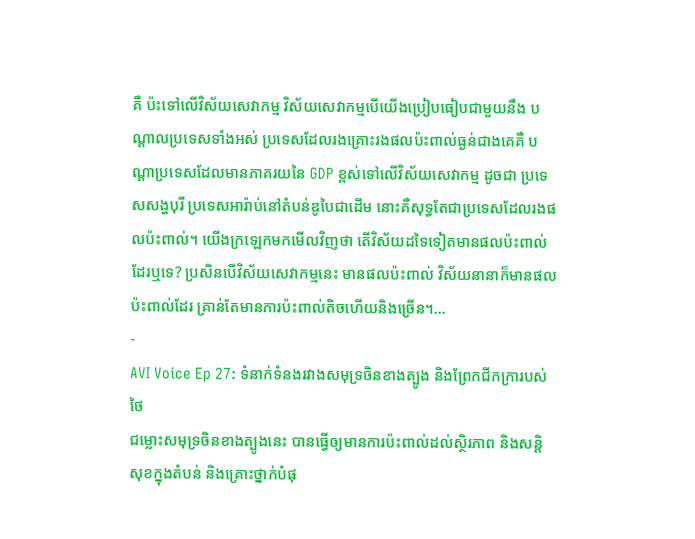គឺ ប៉ះទៅលើវិស័យសេវាកម្ម វិស័យសេវាកម្មបើយើងប្រៀបធៀបជាមួយនឹង បណ្ដាលប្រទេសទាំងអស់ ប្រទេសដែលរងគ្រោះរងផលប៉ះពាល់ធ្ងន់ជាងគេគឺ បណ្ដាប្រទេសដែលមានភាគរយនៃ GDP ខ្ពស់ទៅលើវិស័យសេវាកម្ម ដូចជា ប្រទេសសង្ហបុរី ប្រទេសអារ៉ាប់នៅតំបន់ឌូបៃជាដើម នោះគឺសុទ្ធតែជាប្រទេសដែលរងផលប៉ះពាល់។ យើងក្រឡេកមកមើលវិញថា តើវិស័យដទៃទៀតមានផលប៉ះពាល់ដែរឬទេ? ប្រសិនបើវិស័យសេវាកម្មនេះ មានផលប៉ះពាល់ វិស័យនានាក៏មានផលប៉ះពាល់ដែរ គ្រាន់តែមានការប៉ះពាល់តិចហើយនិងច្រើន។…
-
AVI Voice Ep 27: ទំនាក់ទំនងរវាងសមុទ្រចិនខាងត្បូង និងព្រែកជីកក្រារបស់ថៃ
ជម្លោះសមុទ្រចិនខាងត្បូងនេះ បានធ្វើឲ្យមានការប៉ះពាល់ដល់ស្ថិរភាព និងសន្តិសុខក្នុងតំបន់ និងគ្រោះថ្នាក់បំផុ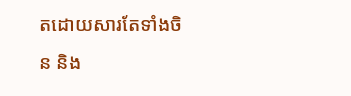តដោយសារតែទាំងចិន និង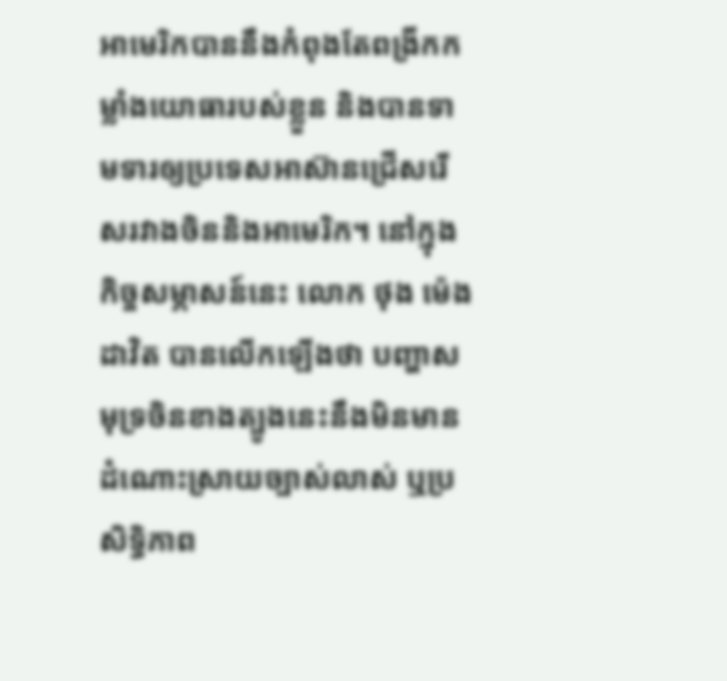អាមេរិកបាននឹងកំពុងតែពង្រីកកម្លាំងយោធារបស់ខ្លួន និងបានទាមទារឲ្យប្រទេសអាស៊ានជ្រើសរើសរវាងចិននិងអាមេរិក។ នៅក្នុងកិច្ចសម្ភាសន៍នេះ លោក ថុង ម៉េងដាវិត បានលើកឡើងថា បញ្ហាសមុទ្រចិនខាងត្បូងនេះនឹងមិនមានដំណោះស្រាយច្បាស់លាស់ ឬប្រសិទ្ធិភាព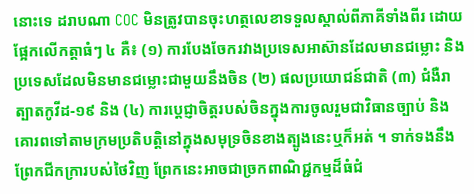នោះទេ ដរាបណា COC មិនត្រូវបានចុះហត្ថលេខាទទួលស្គាល់ពីភាគីទាំងពីរ ដោយផ្អែកលើកត្តាធំៗ ៤ គឺ៖ (១) ការបែងចែករវាងប្រទេសអាស៊ានដែលមានជម្លោះ និងប្រទេសដែលមិនមានជម្លោះជាមួយនឹងចិន (២) ផលប្រយោជន៍ជាតិ (៣) ជំងឺរាត្បាតកូវីដ-១៩ និង (៤) ការប្តេជ្ញាចិត្តរបស់ចិនក្នុងការចូលរួមជាវិធានច្បាប់ និងគោរពទៅតាមក្រមប្រតិបត្តិនៅក្នុងសមុទ្រចិនខាងត្បូងនេះឬក៏អត់ ។ ទាក់ទងនឹងព្រែកជីកក្រារបស់ថៃវិញ ព្រែកនេះអាចជាច្រកពាណិជ្ជកម្មដ៏ធំជំ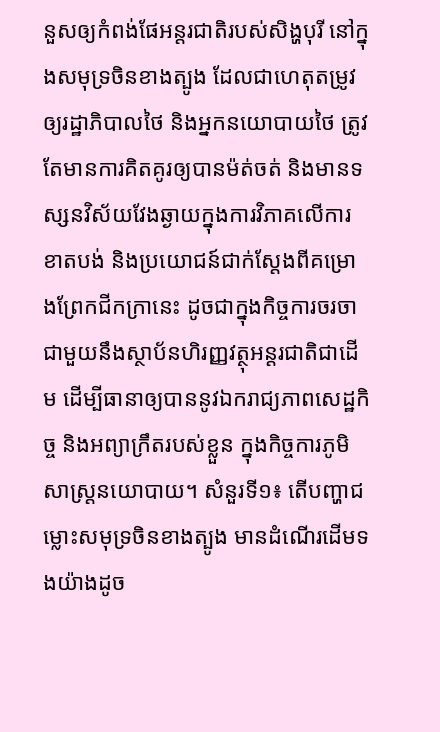នួសឲ្យកំពង់ផែអន្តរជាតិរបស់សិង្ហបុរី នៅក្នុងសមុទ្រចិនខាងត្បូង ដែលជាហេតុតម្រូវឲ្យរដ្ឋាភិបាលថៃ និងអ្នកនយោបាយថៃ ត្រូវតែមានការគិតគូរឲ្យបានម៉ត់ចត់ និងមានទស្សនវិស័យវែងឆ្ងាយក្នុងការវិភាគលើការខាតបង់ និងប្រយោជន៍ជាក់ស្តែងពីគម្រោងព្រែកជីកក្រានេះ ដូចជាក្នុងកិច្ចការចរចាជាមួយនឹងស្ថាប័នហិរញ្ញវត្ថុអន្តរជាតិជាដើម ដើម្បីធានាឲ្យបាននូវឯករាជ្យភាពសេដ្ឋកិច្ច និងអព្យាក្រឹតរបស់ខ្លួន ក្នុងកិច្ចការភូមិសាស្រ្តនយោបាយ។ សំនួរទី១៖ តើបញ្ហាជម្លោះសមុទ្រចិនខាងត្បូង មានដំណើរដើមទងយ៉ាងដូច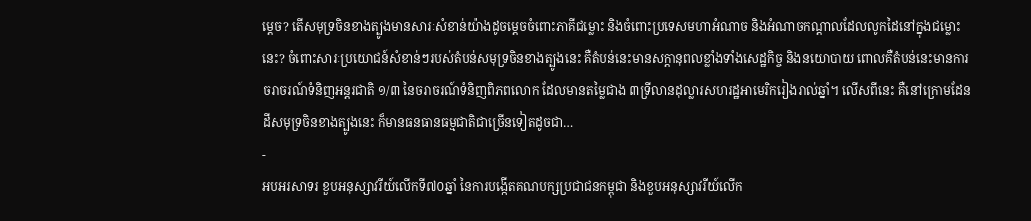ម្តេច? តើសមុទ្រចិនខាងត្បូងមានសារៈសំខាន់យ៉ាងដូចម្តេចចំពោះភាគីជម្លោះ និងចំពោះប្រទេសមហាអំណាច និងអំណាចកណ្តាលដែលលូកដៃនៅក្នុងជម្លោះនេះ? ចំពោះសារៈប្រយោជន៍សំខាន់ៗរបស់តំបន់សមុទ្រចិនខាងត្បូងនេះ គឺតំបន់នេះមានសក្តានុពលខ្លាំងទាំងសេដ្ឋកិច្ច និងនយោបាយ ពោលគឺតំបន់នេះមានការចរាចរណ៍ទំនិញអន្តរជាតិ ១/៣ នៃចរាចរណ៍ទំនិញពិភពលោក ដែលមានតម្លៃជាង ៣ទ្រីលានដុល្លារសហរដ្ឋអាមេរិករៀងរាល់ឆ្នាំ។ លើសពីនេះ គឺនៅក្រោមដែនដីសមុទ្រចិនខាងត្បូងនេះ ក៏មានធនធានធម្មជាតិជាច្រើនទៀតដូចជា…
-
អបអរសាទរ ខួបអនុស្សាវរីយ៍លើកទី៧០ឆ្នាំ នៃការបង្កើតគណបក្សប្រជាជនកម្ពុជា និងខួបអនុស្សាវរីយ៍លើក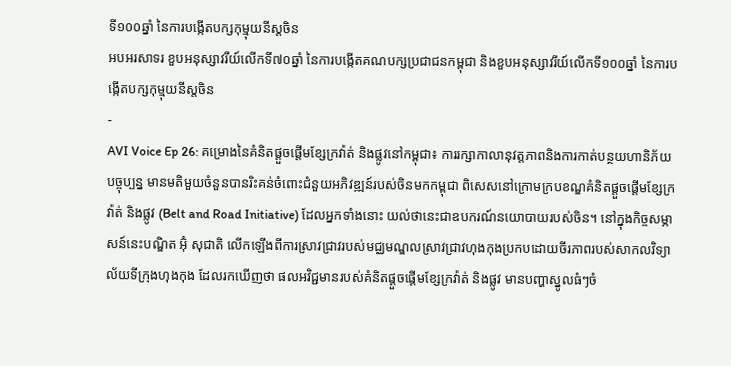ទី១០០ឆ្នាំ នៃការបង្កើតបក្សកុម្មុយនីស្តចិន
អបអរសាទរ ខួបអនុស្សាវរីយ៍លើកទី៧០ឆ្នាំ នៃការបង្កើតគណបក្សប្រជាជនកម្ពុជា និងខួបអនុស្សាវរីយ៍លើកទី១០០ឆ្នាំ នៃការបង្កើតបក្សកុម្មុយនីស្តចិន
-
AVI Voice Ep 26: គម្រោងនៃគំនិតផ្តួចផ្តើមខ្សែក្រវ៉ាត់ និងផ្លូវនៅកម្ពុជា៖ ការរក្សាកាលានុវត្តភាពនិងការកាត់បន្ថយហានិភ័យ
បច្ចុប្បន្ន មានមតិមួយចំនួនបានរិះគន់ចំពោះជំនួយអភិវឌ្ឍន៍របស់ចិនមកកម្ពុជា ពិសេសនៅក្រោមក្របខណ្ឌគំនិតផ្តួចផ្តើមខ្សែក្រវ៉ាត់ និងផ្លូវ (Belt and Road Initiative) ដែលអ្នកទាំងនោះ យល់ថានេះជាឧបករណ៍នយោបាយរបស់ចិន។ នៅក្នុងកិច្ចសម្ភាសន៍នេះបណ្ឌិត អ៊ុំ សុជាតិ លើកឡើងពីការស្រាវជ្រាវរបស់មជ្ឈមណ្ឌលស្រាវជ្រាវហុងកុងប្រកបដោយចីរភាពរបស់សាកលវិទ្យាល័យទីក្រុងហុងកុង ដែលរកឃើញថា ផលអវិជ្ជមានរបស់គំនិតផ្ដួចផ្ដើមខ្សែក្រវ៉ាត់ និងផ្លូវ មានបញ្ហាស្នូលធំៗចំ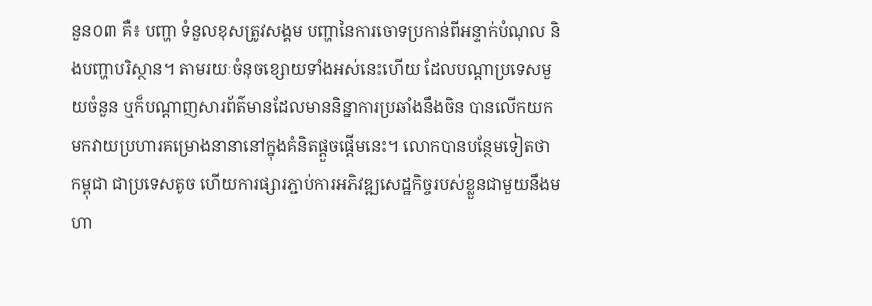នួន០៣ គឺ៖ បញ្ហា ទំនួលខុសត្រូវសង្គម បញ្ហានៃការចោទប្រកាន់ពីអន្ទាក់បំណុល និងបញ្ហាបរិស្ថាន។ តាមរយៈចំនុចខ្សោយទាំងអស់នេះហើយ ដែលបណ្ដាប្រទេសមួយចំនួន ឬក៏បណ្ដាញសារព័ត៌មានដែលមាននិន្នាការប្រឆាំងនឹងចិន បានលើកយកមកវាយប្រហារគម្រោងនានានៅក្នុងគំនិតផ្ដួចផ្ដើមនេះ។ លោកបានបន្ថែមទៀតថា កម្ពុជា ជាប្រទេសតូច ហើយការផ្សារភ្ជាប់ការអភិវឌ្ឍសេដ្ឋកិច្ចរបស់ខ្លួនជាមួយនឹងមហា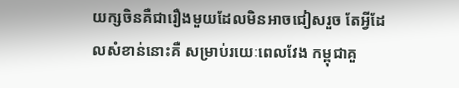យក្សចិនគឺជារឿងមួយដែលមិនអាចជៀសរួច តែអ្វីដែលសំខាន់នោះគឺ សម្រាប់រយេៈពេលវែង កម្ពុជាគួ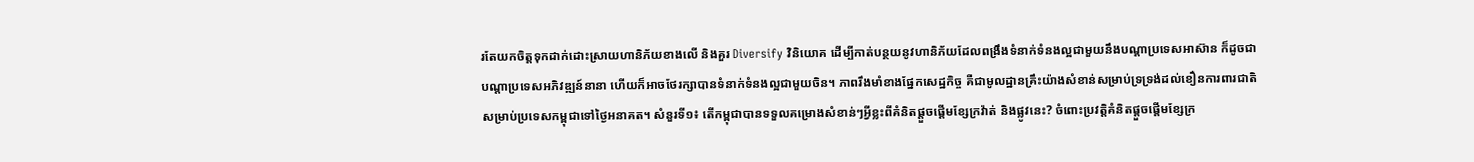រតែយកចិត្តទុកដាក់ដោះស្រាយហានិភ័យខាងលើ និងគួរ Diversify វិនិយោគ ដើម្បីកាត់បន្ថយនូវហានិភ័យដែលពង្រឹងទំនាក់ទំនងល្អជាមួយនឹងបណ្តាប្រទេសអាស៊ាន ក៏ដូចជាបណ្តាប្រទេសអភិវឌ្ឍន៍នានា ហើយក៏អាចថែរក្សាបានទំនាក់ទំនងល្អជាមួយចិន។ ភាពរឹងមាំខាងផ្នែកសេដ្ឋកិច្ច គឺជាមូលដ្ឋានគ្រឹះយ៉ាងសំខាន់សម្រាប់ទ្រទ្រង់ដល់ខឿនការពារជាតិសម្រាប់ប្រទេសកម្ពុជាទៅថ្ងៃអនាគត។ សំនួរទី១៖ តើកម្ពុជាបានទទួលគម្រោងសំខាន់ៗអ្វីខ្លះពីគំនិតផ្តួចផ្តើមខ្សែក្រវ៉ាត់ និងផ្លូវនេះ? ចំពោះប្រវត្តិគំនិតផ្ដួចផ្ដើមខ្សែក្រ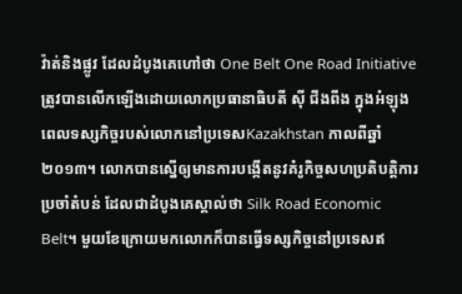វ៉ាត់និងផ្លូវ ដែលដំបូងគេហៅថា One Belt One Road Initiative ត្រូវបានលើកឡើងដោយលោកប្រធានាធិបតី ស៊ី ជីងពីង ក្នុងអំឡុងពេលទស្សកិច្ចរបស់លោកនៅប្រទេសKazakhstan កាលពីឆ្នាំ២០១៣។ លោកបានស្នើឲ្យមានការបង្កើតនូវគំរូកិច្ចសហប្រតិបត្តិការប្រចាំតំបន់ ដែលជាដំបូងគេស្គាល់ថា Silk Road Economic Belt។ មួយខែក្រោយមកលោកក៏បានធ្វើទស្សកិច្ចនៅប្រទេសឥ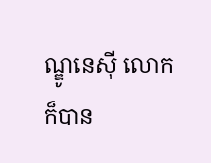ណ្ឌូនេស៊ី លោកក៏បាន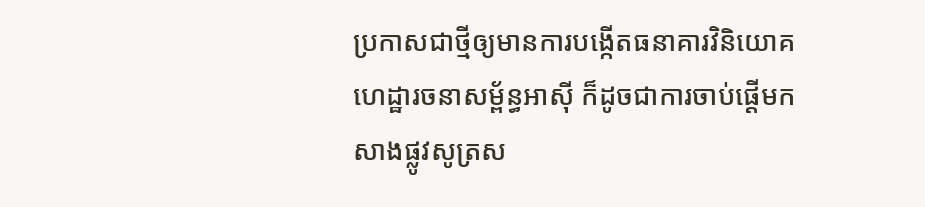ប្រកាសជាថ្មីឲ្យមានការបង្កើតធនាគារវិនិយោគហេដ្ឋារចនាសម្ព័ន្ធអាស៊ី ក៏ដូចជាការចាប់ផ្ដើមកសាងផ្លូវសូត្រស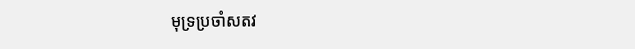មុទ្រប្រចាំសតវ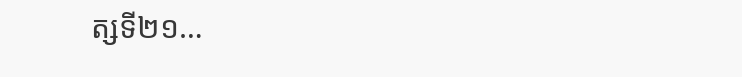ត្សទី២១…